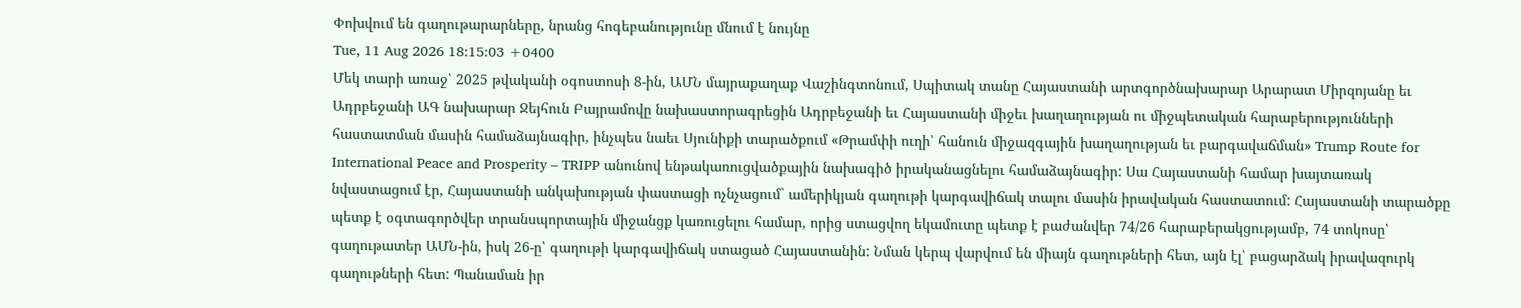Փոխվում են գաղութարարները, նրանց հոգեբանությունը մնում է նույնը
Tue, 11 Aug 2026 18:15:03 +0400
Մեկ տարի առաջ՝ 2025 թվականի օգոստոսի 8-ին, ԱՄՆ մայրաքաղաք Վաշինգտոնում, Սպիտակ տանը Հայաստանի արտգործնախարար Արարատ Միրզոյանը եւ Ադրբեջանի ԱԳ նախարար Ջեյհուն Բայրամովը նախաստորագրեցին Ադրբեջանի եւ Հայաստանի միջեւ խաղաղության ու միջպետական հարաբերությունների հաստատման մասին համաձայնագիր, ինչպես նաեւ Սյունիքի տարածքում «Թրամփի ուղի՝ հանուն միջազգային խաղաղության եւ բարգավաճման» Trump Route for International Peace and Prosperity – TRIPP անունով ենթակառուցվածքային նախագիծ իրականացնելու համաձայնագիր: Սա Հայաստանի համար խայտառակ նվաստացում էր, Հայաստանի անկախության փաստացի ոչնչացում` ամերիկյան գաղութի կարգավիճակ տալու մասին իրավական հաստատում: Հայաստանի տարածքը պետք է օգտագործվեր տրանսպորտային միջանցք կառուցելու համար, որից ստացվող եկամուտը պետք է բաժանվեր 74/26 հարաբերակցությամբ, 74 տոկոսը՝ գաղութատեր ԱՄՆ-ին, իսկ 26-ը՝ գաղութի կարգավիճակ ստացած Հայաստանին: Նման կերպ վարվում են միայն գաղութների հետ, այն էլ՝ բացարձակ իրավազուրկ գաղութների հետ: Պանաման իր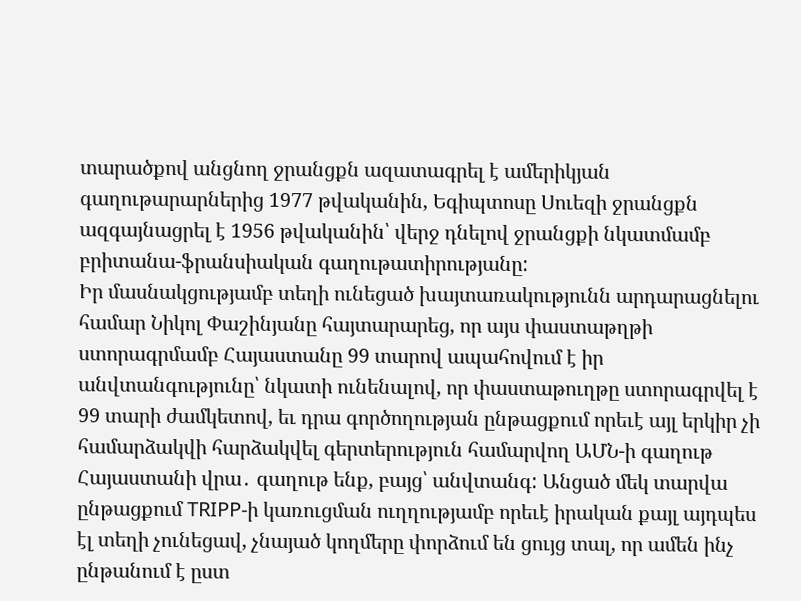տարածքով անցնող ջրանցքն ազատագրել է ամերիկյան գաղութարարներից 1977 թվականին, Եգիպտոսը Սուեզի ջրանցքն ազգայնացրել է 1956 թվականին՝ վերջ դնելով ջրանցքի նկատմամբ բրիտանա-ֆրանսիական գաղութատիրությանը:
Իր մասնակցությամբ տեղի ունեցած խայտառակությունն արդարացնելու համար Նիկոլ Փաշինյանը հայտարարեց, որ այս փաստաթղթի ստորագրմամբ Հայաստանը 99 տարով ապահովում է իր անվտանգությունը՝ նկատի ունենալով, որ փաստաթուղթը ստորագրվել է 99 տարի ժամկետով, եւ դրա գործողության ընթացքում որեւէ այլ երկիր չի համարձակվի հարձակվել գերտերություն համարվող ԱՄՆ-ի գաղութ Հայաստանի վրա․ գաղութ ենք, բայց՝ անվտանգ: Անցած մեկ տարվա ընթացքում TRIPP-ի կառուցման ուղղությամբ որեւէ իրական քայլ այդպես էլ տեղի չունեցավ, չնայած կողմերը փորձում են ցույց տալ, որ ամեն ինչ ընթանում է ըստ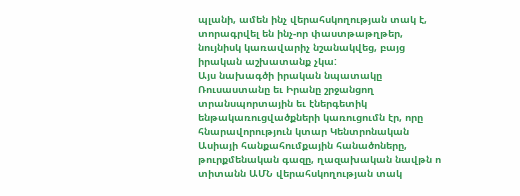պլանի, ամեն ինչ վերահսկողության տակ է, տորագրվել են ինչ-որ փաստթաթղթեր, նույնիսկ կառավարիչ նշանակվեց, բայց իրական աշխատանք չկա:
Այս նախագծի իրական նպատակը Ռուսաստանը եւ Իրանը շրջանցող տրանսպորտային եւ էներգետիկ ենթակառուցվածքների կառուցումն էր, որը հնարավորություն կտար Կենտրոնական Ասիայի հանքահումքային հանածոները, թուրքմենական գազը, ղազախական նավթն ո տիտանն ԱՄՆ վերահսկողության տակ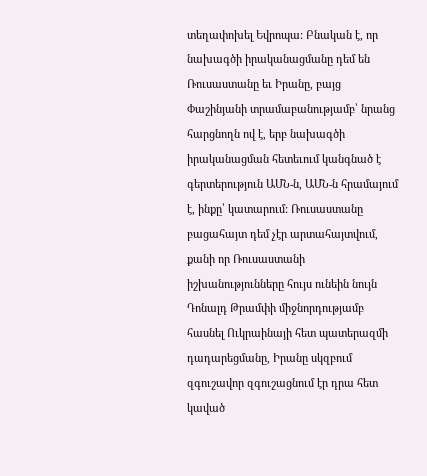տեղափոխել Եվրոպա: Բնական է, որ նախագծի իրականացմանը դեմ են Ռուսաստանը եւ Իրանը, բայց Փաշինյանի տրամաբանությամբ՝ նրանց հարցնողն ով է, երբ նախագծի իրականացման հետեւում կանգնած է գերտերություն ԱՄՆ-ն, ԱՄՆ-ն հրամայում է, ինքը՝ կատարում: Ռուսաստանը բացահայտ դեմ չէր արտահայտվում, քանի որ Ռուսաստանի իշխանությունները հույս ունեին նույն Դոնալդ Թրամփի միջնորդությամբ հասնել Ուկրաինայի հետ պատերազմի դադարեցմանը, Իրանը սկզբում զգուշավոր զգուշացնում էր դրա հետ կաված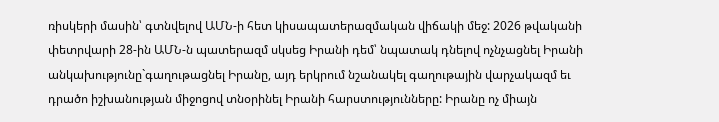ռիսկերի մասին՝ գտնվելով ԱՄՆ-ի հետ կիսապատերազմական վիճակի մեջ: 2026 թվականի փետրվարի 28-ին ԱՄՆ-ն պատերազմ սկսեց Իրանի դեմ՝ նպատակ դնելով ոչնչացնել Իրանի անկախությունը`գաղութացնել Իրանը, այդ երկրում նշանակել գաղութային վարչակազմ եւ դրածո իշխանության միջոցով տնօրինել Իրանի հարստությունները: Իրանը ոչ միայն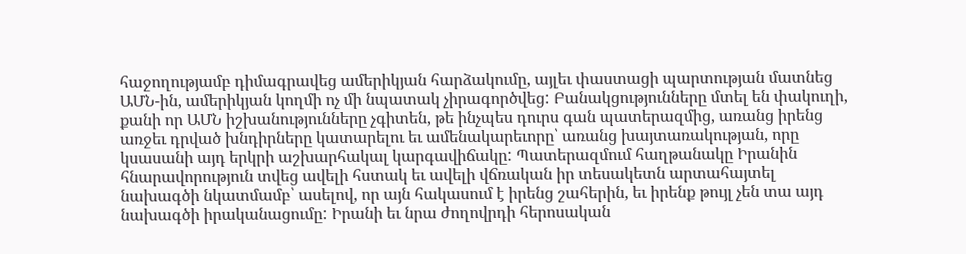հաջողությամբ դիմագրավեց ամերիկյան հարձակումը, այլեւ փաստացի պարտության մատնեց ԱՄՆ-ին, ամերիկյան կողմի ոչ մի նպատակ չիրագործվեց: Բանակցությունները մտել են փակուղի, քանի որ ԱՄՆ իշխանությունները չգիտեն, թե ինչպես դուրս գան պատերազմից, առանց իրենց առջեւ դրված խնդիրները կատարելու եւ ամենակարեւորը՝ առանց խայտառակության, որը կսասանի այդ երկրի աշխարհակալ կարգավիճակը: Պատերազմում հաղթանակը Իրանին հնարավորություն տվեց ավելի հստակ եւ ավելի վճռական իր տեսակետն արտահայտել նախագծի նկատմամբ՝ ասելով, որ այն հակասում է իրենց շահերին, եւ իրենք թույլ չեն տա այդ նախագծի իրականացումը: Իրանի եւ նրա ժողովրդի հերոսական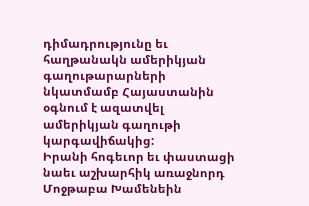դիմադրությունը եւ հաղթանակն ամերիկյան գաղութարարների նկատմամբ Հայաստանին օգնում է ազատվել ամերիկյան գաղութի կարգավիճակից:
Իրանի հոգեւոր եւ փաստացի նաեւ աշխարհիկ առաջնորդ Մոջթաբա Խամենեին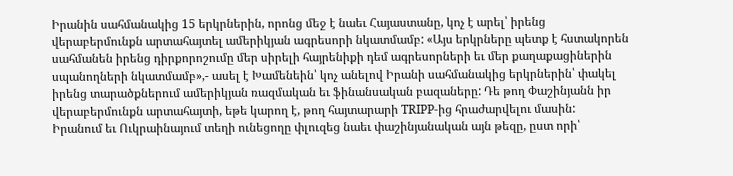Իրանին սահմանակից 15 երկրներին, որոնց մեջ է նաեւ Հայաստանը, կոչ է արել՝ իրենց վերաբերմունքն արտահայտել ամերիկյան ագրեսորի նկատմամբ: «Այս երկրները պետք է հստակորեն սահմանեն իրենց դիրքորոշումը մեր սիրելի հայրենիքի դեմ ագրեսորների եւ մեր քաղաքացիներին սպանողների նկատմամբ»,- ասել է Խամենեին՝ կոչ անելով Իրանի սահմանակից երկրներին՝ փակել իրենց տարածքներում ամերիկյան ռազմական եւ ֆինանսական բազաները: Դե թող Փաշինյանն իր վերաբերմունքն արտահայտի, եթե կարող է, թող հայտարարի TRIPP-ից հրաժարվելու մասին:
Իրանում եւ Ուկրաինայում տեղի ունեցողը փլուզեց նաեւ փաշինյանական այն թեզը, ըստ որի՝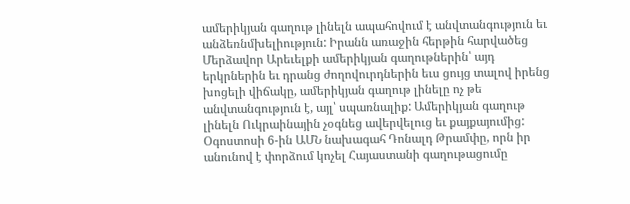ամերիկյան գաղութ լինելն ապահովում է անվտանգություն եւ անձեռնմխելիություն: Իրանն առաջին հերթին հարվածեց Մերձավոր Արեւելքի ամերիկյան գաղութներին՝ այդ երկրներին եւ դրանց ժողովուրդներին եւս ցույց տալով իրենց խոցելի վիճակը, ամերիկյան գաղութ լինելը ոչ թե անվտանգություն է, այլ՝ սպառնալիք: Ամերիկյան գաղութ լինելն Ուկրաինային չօգնեց ավերվելուց եւ քայքայումից: Օգոստոսի 6-ին ԱՄՆ նախագահ Դոնալդ Թրամփը, որն իր անունով է փորձում կոչել Հայաստանի գաղութացումը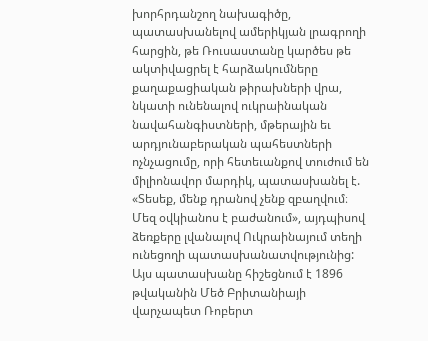խորհրդանշող նախագիծը, պատասխանելով ամերիկյան լրագրողի հարցին, թե Ռուսաստանը կարծես թե ակտիվացրել է հարձակումները քաղաքացիական թիրախների վրա, նկատի ունենալով ուկրաինական նավահանգիստների, մթերային եւ արդյունաբերական պահեստների ոչնչացումը, որի հետեւանքով տուժում են միլիոնավոր մարդիկ, պատասխանել է. «Տեսեք, մենք դրանով չենք զբաղվում։ Մեզ օվկիանոս է բաժանում», այդպիսով ձեռքերը լվանալով Ուկրաինայում տեղի ունեցողի պատասխանատվությունից: Այս պատասխանը հիշեցնում է 1896 թվականին Մեծ Բրիտանիայի վարչապետ Ռոբերտ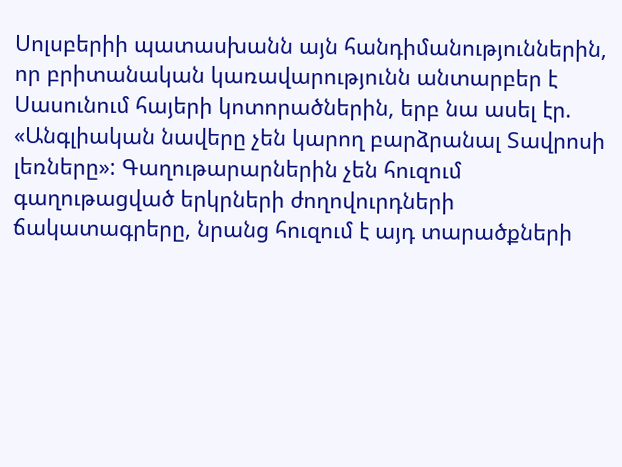Սոլսբերիի պատասխանն այն հանդիմանություններին, որ բրիտանական կառավարությունն անտարբեր է Սասունում հայերի կոտորածներին, երբ նա ասել էր. «Անգլիական նավերը չեն կարող բարձրանալ Տավրոսի լեռները»: Գաղութարարներին չեն հուզում գաղութացված երկրների ժողովուրդների ճակատագրերը, նրանց հուզում է այդ տարածքների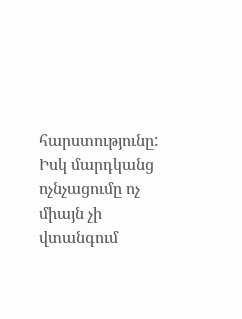հարստությունը: Իսկ մարդկանց ոչնչացումը ոչ միայն չի վտանգում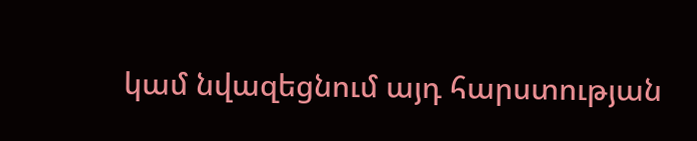կամ նվազեցնում այդ հարստության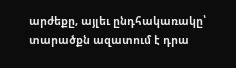արժեքը, այլեւ ընդհակառակը՝ տարածքն ազատում է դրա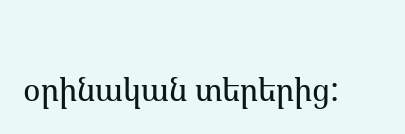օրինական տերերից: